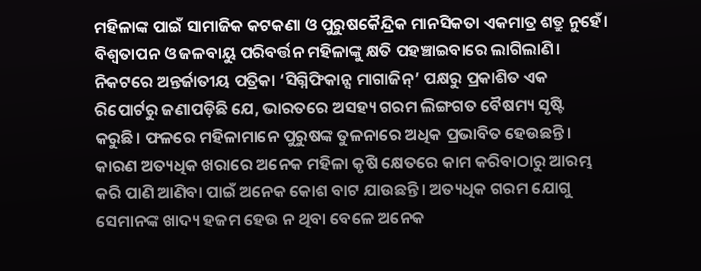ମହିଳାଙ୍କ ପାଇଁ ସାମାଜିକ କଟକଣା ଓ ପୁରୁଷକୈନ୍ଦ୍ରିକ ମାନସିକତା ଏକମାତ୍ର ଶତ୍ରୁ ନୁହେଁ। ବିଶ୍ୱତାପନ ଓ ଜଳବାୟୁ ପରିବର୍ତ୍ତନ ମହିଳାଙ୍କୁ କ୍ଷତି ପହଞ୍ଚାଇବାରେ ଲାଗିଲାଣି। ନିକଟରେ ଅନ୍ତର୍ଜାତୀୟ ପତ୍ରିକା ‘ସିଗ୍ନିଫିକାନ୍ସ ମାଗାଜିନ୍’ ପକ୍ଷରୁ ପ୍ରକାଶିତ ଏକ ରିପୋର୍ଟରୁ ଜଣାପଡ଼ିଛି ଯେ, ଭାରତରେ ଅସହ୍ୟ ଗରମ ଲିଙ୍ଗଗତ ବୈଷମ୍ୟ ସୃଷ୍ଟି କରୁଛି। ଫଳରେ ମହିଳାମାନେ ପୁରୁଷଙ୍କ ତୁଳନାରେ ଅଧିକ ପ୍ରଭାବିତ ହେଉଛନ୍ତି। କାରଣ ଅତ୍ୟଧିକ ଖରାରେ ଅନେକ ମହିଳା କୃଷି କ୍ଷେତରେ କାମ କରିବାଠାରୁ ଆରମ୍ଭ କରି ପାଣି ଆଣିବା ପାଇଁ ଅନେକ କୋଶ ବାଟ ଯାଉଛନ୍ତି। ଅତ୍ୟଧିକ ଗରମ ଯୋଗୁ ସେମାନଙ୍କ ଖାଦ୍ୟ ହଜମ ହେଉ ନ ଥିବା ବେଳେ ଅନେକ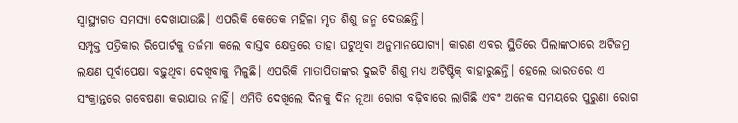ସ୍ବାସ୍ଥ୍ୟଗତ ସମସ୍ୟା ଦେଖାଯାଉଛି। ଏପରିକି କେତେକ ମହିଳା ମୃତ ଶିଶୁ ଜନ୍ମ ଦେଉଛନ୍ତି।
ସମ୍ପୃକ୍ତ ପତ୍ରିକାର ରିପୋର୍ଟକୁ ତର୍ଜମା କଲେ ବାସ୍ତବ କ୍ଷେତ୍ରରେ ତାହା ଘଟୁଥିବା ଅନୁମାନଯୋଗ୍ୟ। କାରଣ ଏବର ସ୍ଥିତିରେ ପିଲାଙ୍କଠାରେ ଅଟିଜମ୍ର ଲକ୍ଷଣ ପୂର୍ବାପେକ୍ଷା ବଢ଼ୁଥିବା ଦେଖିବାକୁ ମିଳୁଛି। ଏପରିକି ମାତାପିତାଙ୍କର ଦୁଇଟି ଶିଶୁ ମଧ୍ୟ ଅଟିଷ୍ଟିକ୍ ବାହାରୁଛନ୍ତି। ହେଲେ ଭାରତରେ ଏ ସଂକ୍ରାନ୍ତରେ ଗବେଷଣା କରାଯାଉ ନାହିଁ। ଏମିତି ଦେଖିଲେ ଦିନକୁ ଦିନ ନୂଆ ରୋଗ ବଢ଼ିବାରେ ଲାଗିଛି ଏବଂ ଅନେକ ସମୟରେ ପୁରୁଣା ରୋଗ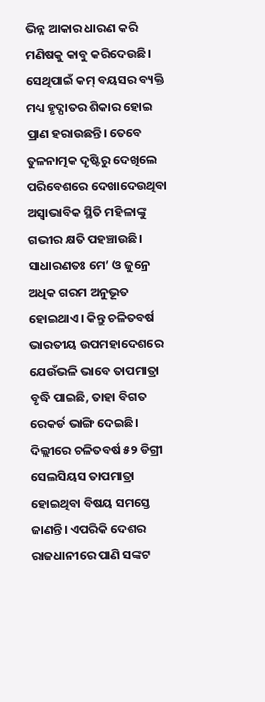ଭିନ୍ନ ଆକାର ଧାରଣ କରି ମଣିଷକୁ କାବୁ କରିଦେଉଛି। ସେଥିପାଇଁ କମ୍ ବୟସର ବ୍ୟକ୍ତି ମଧ୍ୟ ହୃଦ୍ଘାତର ଶିକାର ହୋଇ ପ୍ରାଣ ହରାଉଛନ୍ତି। ତେବେ ତୁଳନାତ୍ମକ ଦୃଷ୍ଟିରୁ ଦେଖିଲେ ପରିବେଶରେ ଦେଖାଦେଉଥିବା ଅସ୍ବାଭାବିକ ସ୍ଥିତି ମହିଳାଙ୍କୁ ଗଭୀର କ୍ଷତି ପହଞ୍ଚାଉଛି। ସାଧାରଣତଃ ମେ’ ଓ ଜୁନ୍ରେ ଅଧିକ ଗରମ ଅନୁଭୂତ ହୋଇଥାଏ। କିନ୍ତୁ ଚଳିତବର୍ଷ ଭାରତୀୟ ଉପମହାଦେଶରେ ଯେଉଁଭଳି ଭାବେ ତାପମାତ୍ରା ବୃଦ୍ଧି ପାଇଛି, ତାହା ବିଗତ ରେକର୍ଡ ଭାଙ୍ଗି ଦେଇଛି। ଦିଲ୍ଲୀରେ ଚଳିତବର୍ଷ ୫୨ ଡିଗ୍ରୀ ସେଲସିୟସ ତାପମାତ୍ରା ହୋଇଥିବା ବିଷୟ ସମସ୍ତେ ଜାଣନ୍ତି। ଏପରିକି ଦେଶର ରାଜଧାନୀରେ ପାଣି ସଙ୍କଟ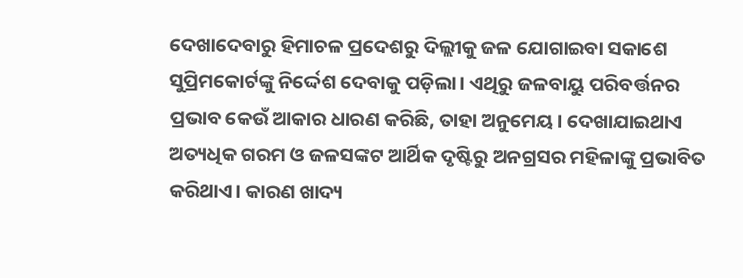ଦେଖାଦେବାରୁ ହିମାଚଳ ପ୍ରଦେଶରୁ ଦିଲ୍ଲୀକୁ ଜଳ ଯୋଗାଇବା ସକାଶେ ସୁପ୍ରିମକୋର୍ଟଙ୍କୁ ନିର୍ଦ୍ଦେଶ ଦେବାକୁ ପଡ଼ିଲା। ଏଥିରୁ ଜଳବାୟୁ ପରିବର୍ତ୍ତନର ପ୍ରଭାବ କେଉଁ ଆକାର ଧାରଣ କରିଛି, ତାହା ଅନୁମେୟ। ଦେଖାଯାଇଥାଏ ଅତ୍ୟଧିକ ଗରମ ଓ ଜଳସଙ୍କଟ ଆର୍ଥିକ ଦୃଷ୍ଟିରୁ ଅନଗ୍ରସର ମହିଳାଙ୍କୁ ପ୍ରଭାବିତ କରିଥାଏ। କାରଣ ଖାଦ୍ୟ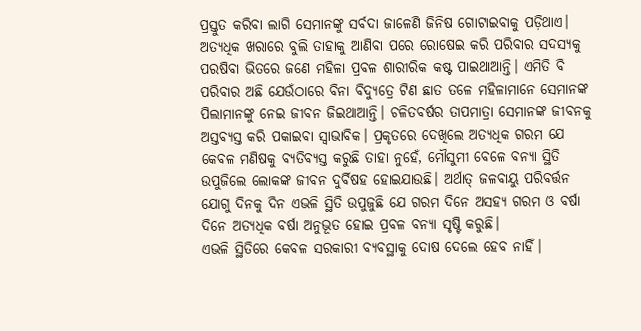ପ୍ରସ୍ତୁତ କରିବା ଲାଗି ସେମାନଙ୍କୁ ସର୍ବଦା ଜାଳେଣି ଜିନିଷ ଗୋଟାଇବାକୁ ପଡ଼ିଥାଏ। ଅତ୍ୟଧିକ ଖରାରେ ବୁଲି ତାହାକୁ ଆଣିବା ପରେ ରୋଷେଇ କରି ପରିବାର ସଦସ୍ୟକୁ ପରଷିବା ଭିତରେ ଜଣେ ମହିଳା ପ୍ରବଳ ଶାରୀରିକ କଷ୍ଟ ପାଇଥାଆନ୍ତି। ଏମିତି ବି ପରିବାର ଅଛି ଯେଉଁଠାରେ ବିନା ବିଦ୍ୟୁତ୍ରେ ଟିଣ ଛାତ ତଳେ ମହିଳାମାନେ ସେମାନଙ୍କ ପିଲାମାନଙ୍କୁ ନେଇ ଜୀବନ ଜିଇଥାଆନ୍ତି। ଚଳିତବର୍ଷର ତାପମାତ୍ରା ସେମାନଙ୍କ ଜୀବନକୁ ଅସ୍ତବ୍ୟସ୍ତ କରି ପକାଇବା ସ୍ବାଭାବିକ। ପ୍ରକୃତରେ ଦେଖିଲେ ଅତ୍ୟଧିକ ଗରମ ଯେ କେବଳ ମଣିଷକୁ ବ୍ୟତିବ୍ୟସ୍ତ କରୁଛି ତାହା ନୁହେଁ, ମୌସୁମୀ ବେଳେ ବନ୍ୟା ସ୍ଥିତି ଉପୁଜିଲେ ଲୋକଙ୍କ ଜୀବନ ଦୁର୍ବିଷହ ହୋଇଯାଉଛି। ଅର୍ଥାତ୍ ଜଳବାୟୁ ପରିବର୍ତ୍ତନ ଯୋଗୁ ଦିନକୁ ଦିନ ଏଭଳି ସ୍ଥିତି ଉପୁଜୁଛି ଯେ ଗରମ ଦିନେ ଅସହ୍ୟ ଗରମ ଓ ବର୍ଷା ଦିନେ ଅତ୍ୟଧିକ ବର୍ଷା ଅନୁଭୂତ ହୋଇ ପ୍ରବଳ ବନ୍ୟା ସୃଷ୍ଟି କରୁଛି।
ଏଭଳି ସ୍ଥିତିରେ କେବଳ ସରକାରୀ ବ୍ୟବସ୍ଥାକୁ ଦୋଷ ଦେଲେ ହେବ ନାହିଁ।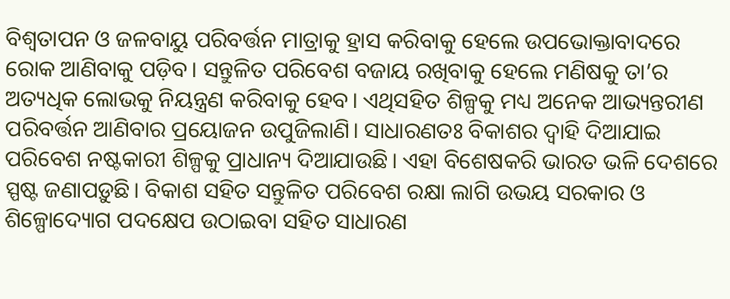ବିଶ୍ୱତାପନ ଓ ଜଳବାୟୁ ପରିବର୍ତ୍ତନ ମାତ୍ରାକୁ ହ୍ରାସ କରିବାକୁ ହେଲେ ଉପଭୋକ୍ତାବାଦରେ ରୋକ ଆଣିବାକୁ ପଡ଼ିବ। ସନ୍ତୁଳିତ ପରିବେଶ ବଜାୟ ରଖିବାକୁ ହେଲେ ମଣିଷକୁ ତା’ର ଅତ୍ୟଧିକ ଲୋଭକୁ ନିୟନ୍ତ୍ରଣ କରିବାକୁ ହେବ। ଏଥିସହିତ ଶିଳ୍ପକୁ ମଧ୍ୟ ଅନେକ ଆଭ୍ୟନ୍ତରୀଣ ପରିବର୍ତ୍ତନ ଆଣିବାର ପ୍ରୟୋଜନ ଉପୁଜିଲାଣି। ସାଧାରଣତଃ ବିକାଶର ଦ୍ୱାହି ଦିଆଯାଇ ପରିବେଶ ନଷ୍ଟକାରୀ ଶିଳ୍ପକୁ ପ୍ରାଧାନ୍ୟ ଦିଆଯାଉଛି। ଏହା ବିଶେଷକରି ଭାରତ ଭଳି ଦେଶରେ ସ୍ପଷ୍ଟ ଜଣାପଡ଼ୁଛି। ବିକାଶ ସହିତ ସନ୍ତୁଳିତ ପରିବେଶ ରକ୍ଷା ଲାଗି ଉଭୟ ସରକାର ଓ ଶିଳ୍ପୋଦ୍ୟୋଗ ପଦକ୍ଷେପ ଉଠାଇବା ସହିତ ସାଧାରଣ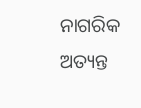ନାଗରିକ ଅତ୍ୟନ୍ତ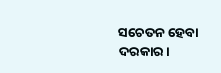ସଚେତନ ହେବା ଦରକାର।